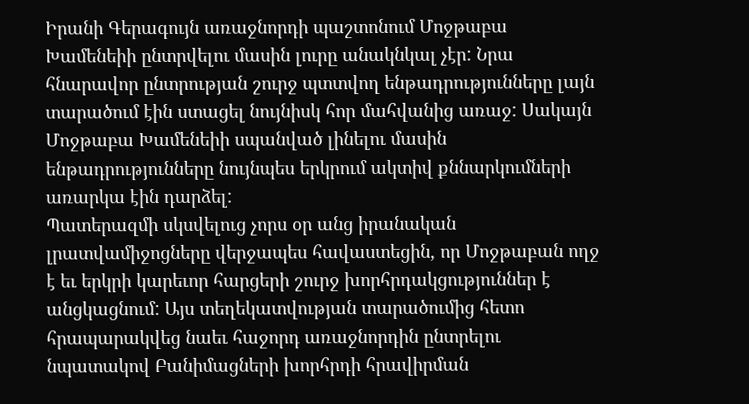Իրանի Գերագույն առաջնորդի պաշտոնում Մոջթաբա Խամենեիի ընտրվելու մասին լուրը անակնկալ չէր: Նրա հնարավոր ընտրության շուրջ պտտվող ենթադրությունները լայն տարածում էին ստացել նույնիսկ հոր մահվանից առաջ: Սակայն Մոջթաբա Խամենեիի սպանված լինելու մասին ենթադրությունները նույնպես երկրում ակտիվ քննարկումների առարկա էին դարձել:
Պատերազմի սկսվելուց չորս օր անց իրանական լրատվամիջոցները վերջապես հավաստեցին, որ Մոջթաբան ողջ է եւ երկրի կարեւոր հարցերի շուրջ խորհրդակցություններ է անցկացնում: Այս տեղեկատվության տարածումից հետո հրապարակվեց նաեւ հաջորդ առաջնորդին ընտրելու նպատակով Բանիմացների խորհրդի հրավիրման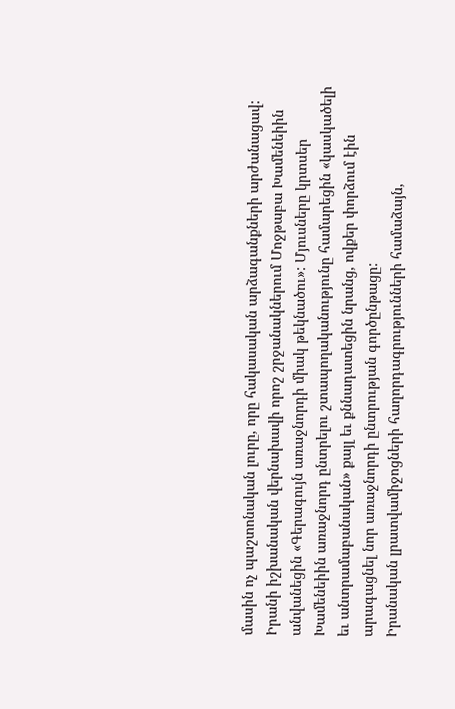մասին ոչ պաշտոնական լուրը, որը հակասական արձագանքների արժանացավ:
Իրանի իշխանական վերնախավի որոշ շրջանակներում Մոջթաբա Խամենեիին անվանեցին «Գերագույն առաջնորդի միակ թեկնածու»: Մյուսները կրտսեր Խամենեիին առաջնորդ ընտրելու շտապողականությունը համարեցին «կասկածելի եւ անտրամաբանական» քայլ եւ քննադատեցին նրանց, ովքեր փորձում էին արագացնել նոր առաջնորդի ընտրության գործընթացը:
Իրանական լրատվամիջոցների հաղորդագրությունների համաձայն,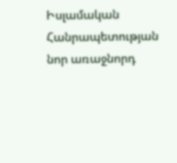Իսլամական Հանրապետության նոր առաջնորդ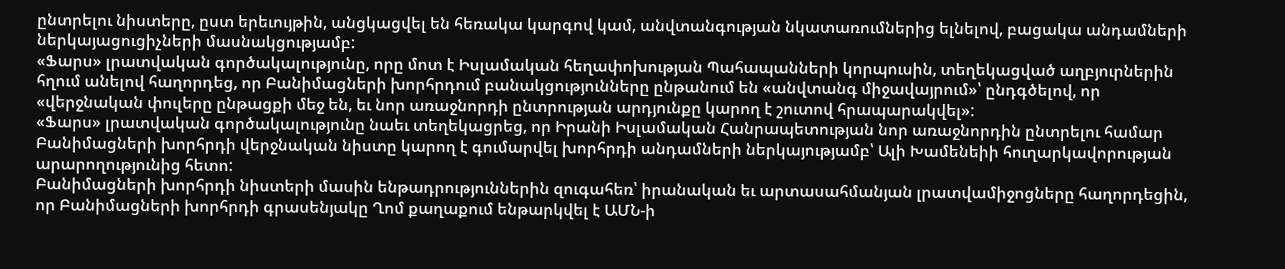ընտրելու նիստերը, ըստ երեւույթին, անցկացվել են հեռակա կարգով կամ, անվտանգության նկատառումներից ելնելով, բացակա անդամների ներկայացուցիչների մասնակցությամբ:
«Ֆարս» լրատվական գործակալությունը, որը մոտ է Իսլամական հեղափոխության Պահապանների կորպուսին, տեղեկացված աղբյուրներին հղում անելով հաղորդեց, որ Բանիմացների խորհրդում բանակցությունները ընթանում են «անվտանգ միջավայրում»՝ ընդգծելով, որ «վերջնական փուլերը ընթացքի մեջ են, եւ նոր առաջնորդի ընտրության արդյունքը կարող է շուտով հրապարակվել»:
«Ֆարս» լրատվական գործակալությունը նաեւ տեղեկացրեց, որ Իրանի Իսլամական Հանրապետության նոր առաջնորդին ընտրելու համար Բանիմացների խորհրդի վերջնական նիստը կարող է գումարվել խորհրդի անդամների ներկայությամբ՝ Ալի Խամենեիի հուղարկավորության արարողությունից հետո:
Բանիմացների խորհրդի նիստերի մասին ենթադրություններին զուգահեռ՝ իրանական եւ արտասահմանյան լրատվամիջոցները հաղորդեցին, որ Բանիմացների խորհրդի գրասենյակը Ղոմ քաղաքում ենթարկվել է ԱՄՆ-ի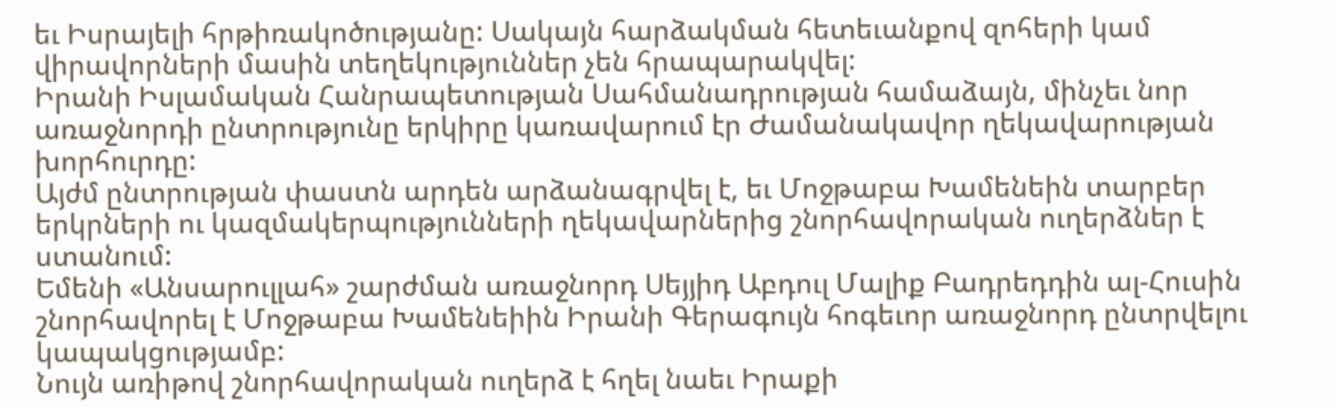եւ Իսրայելի հրթիռակոծությանը: Սակայն հարձակման հետեւանքով զոհերի կամ վիրավորների մասին տեղեկություններ չեն հրապարակվել:
Իրանի Իսլամական Հանրապետության Սահմանադրության համաձայն, մինչեւ նոր առաջնորդի ընտրությունը երկիրը կառավարում էր Ժամանակավոր ղեկավարության խորհուրդը:
Այժմ ընտրության փաստն արդեն արձանագրվել է, եւ Մոջթաբա Խամենեին տարբեր երկրների ու կազմակերպությունների ղեկավարներից շնորհավորական ուղերձներ է ստանում:
Եմենի «Անսարուլլահ» շարժման առաջնորդ Սեյյիդ Աբդուլ Մալիք Բադրեդդին ալ-Հուսին շնորհավորել է Մոջթաբա Խամենեիին Իրանի Գերագույն հոգեւոր առաջնորդ ընտրվելու կապակցությամբ:
Նույն առիթով շնորհավորական ուղերձ է հղել նաեւ Իրաքի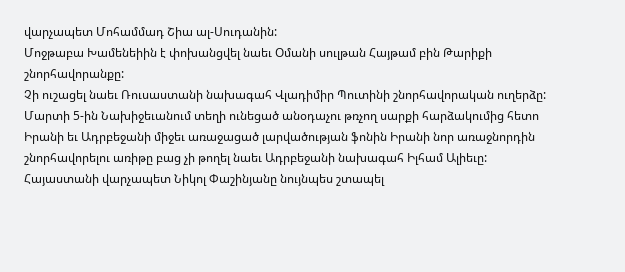վարչապետ Մոհամմադ Շիա ալ-Սուդանին:
Մոջթաբա Խամենեիին է փոխանցվել նաեւ Օմանի սուլթան Հայթամ բին Թարիքի շնորհավորանքը:
Չի ուշացել նաեւ Ռուսաստանի նախագահ Վլադիմիր Պուտինի շնորհավորական ուղերձը:
Մարտի 5-ին Նախիջեւանում տեղի ունեցած անօդաչու թռչող սարքի հարձակումից հետո Իրանի եւ Ադրբեջանի միջեւ առաջացած լարվածության ֆոնին Իրանի նոր առաջնորդին շնորհավորելու առիթը բաց չի թողել նաեւ Ադրբեջանի նախագահ Իլհամ Ալիեւը:
Հայաստանի վարչապետ Նիկոլ Փաշինյանը նույնպես շտապել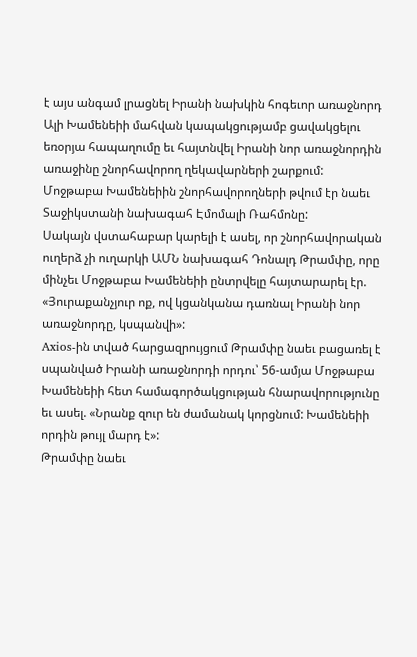է այս անգամ լրացնել Իրանի նախկին հոգեւոր առաջնորդ Ալի Խամենեիի մահվան կապակցությամբ ցավակցելու եռօրյա հապաղումը եւ հայտնվել Իրանի նոր առաջնորդին առաջինը շնորհավորող ղեկավարների շարքում:
Մոջթաբա Խամենեիին շնորհավորողների թվում էր նաեւ Տաջիկստանի նախագահ Էմոմալի Ռահմոնը:
Սակայն վստահաբար կարելի է ասել, որ շնորհավորական ուղերձ չի ուղարկի ԱՄՆ նախագահ Դոնալդ Թրամփը, որը մինչեւ Մոջթաբա Խամենեիի ընտրվելը հայտարարել էր. «Յուրաքանչյուր ոք, ով կցանկանա դառնալ Իրանի նոր առաջնորդը, կսպանվի»:
Axios-ին տված հարցազրույցում Թրամփը նաեւ բացառել է սպանված Իրանի առաջնորդի որդու՝ 56-ամյա Մոջթաբա Խամենեիի հետ համագործակցության հնարավորությունը եւ ասել. «Նրանք զուր են ժամանակ կորցնում: Խամենեիի որդին թույլ մարդ է»:
Թրամփը նաեւ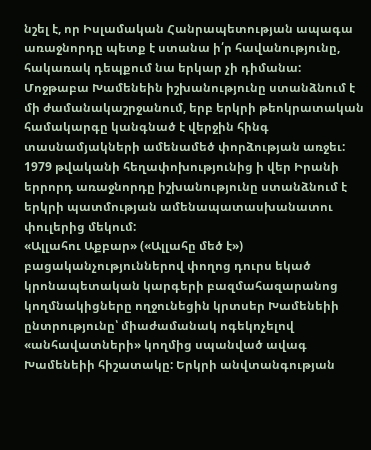նշել է, որ Իսլամական Հանրապետության ապագա առաջնորդը պետք է ստանա ի՛ր հավանությունը, հակառակ դեպքում նա երկար չի դիմանա:
Մոջթաբա Խամենեին իշխանությունը ստանձնում է մի ժամանակաշրջանում, երբ երկրի թեոկրատական համակարգը կանգնած է վերջին հինգ տասնամյակների ամենամեծ փորձության առջեւ: 1979 թվականի հեղափոխությունից ի վեր Իրանի երրորդ առաջնորդը իշխանությունը ստանձնում է երկրի պատմության ամենապատասխանատու փուլերից մեկում:
«Ալլահու Աքբար» («Ալլահը մեծ է») բացականչություններով փողոց դուրս եկած կրոնապետական կարգերի բազմահազարանոց կողմնակիցները ողջունեցին կրտսեր Խամենեիի ընտրությունը՝ միաժամանակ ոգեկոչելով «անհավատների» կողմից սպանված ավագ Խամենեիի հիշատակը: Երկրի անվտանգության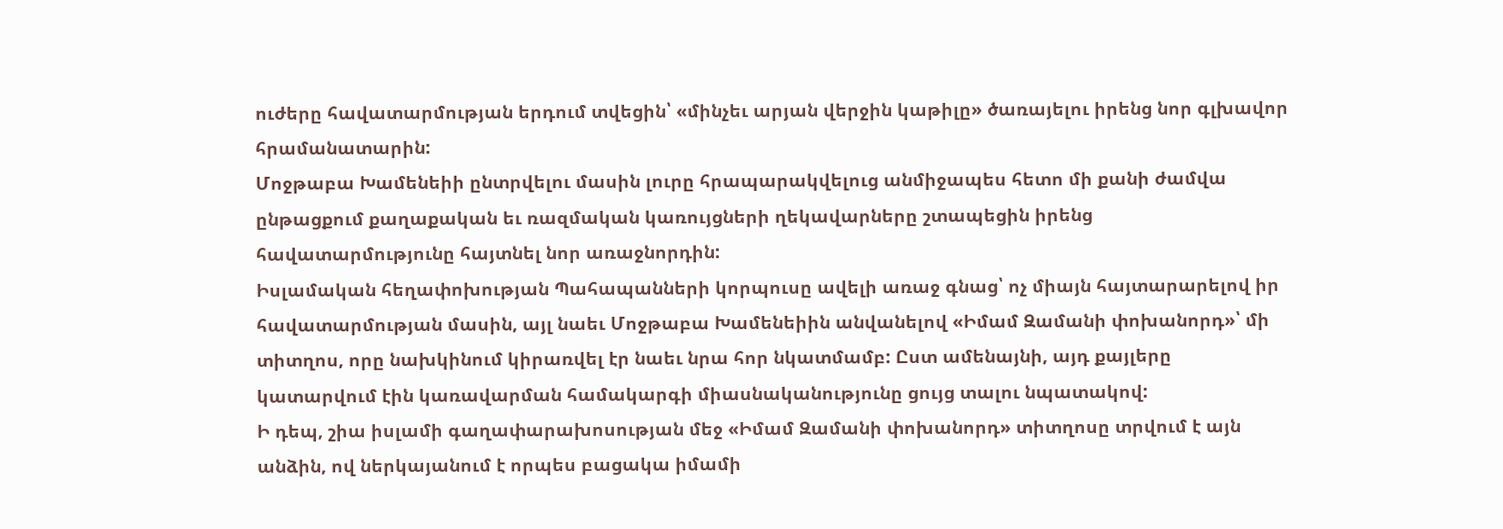ուժերը հավատարմության երդում տվեցին՝ «մինչեւ արյան վերջին կաթիլը» ծառայելու իրենց նոր գլխավոր հրամանատարին:
Մոջթաբա Խամենեիի ընտրվելու մասին լուրը հրապարակվելուց անմիջապես հետո մի քանի ժամվա ընթացքում քաղաքական եւ ռազմական կառույցների ղեկավարները շտապեցին իրենց հավատարմությունը հայտնել նոր առաջնորդին:
Իսլամական հեղափոխության Պահապանների կորպուսը ավելի առաջ գնաց՝ ոչ միայն հայտարարելով իր հավատարմության մասին, այլ նաեւ Մոջթաբա Խամենեիին անվանելով «Իմամ Զամանի փոխանորդ»՝ մի տիտղոս, որը նախկինում կիրառվել էր նաեւ նրա հոր նկատմամբ: Ըստ ամենայնի, այդ քայլերը կատարվում էին կառավարման համակարգի միասնականությունը ցույց տալու նպատակով:
Ի դեպ, շիա իսլամի գաղափարախոսության մեջ «Իմամ Զամանի փոխանորդ» տիտղոսը տրվում է այն անձին, ով ներկայանում է որպես բացակա իմամի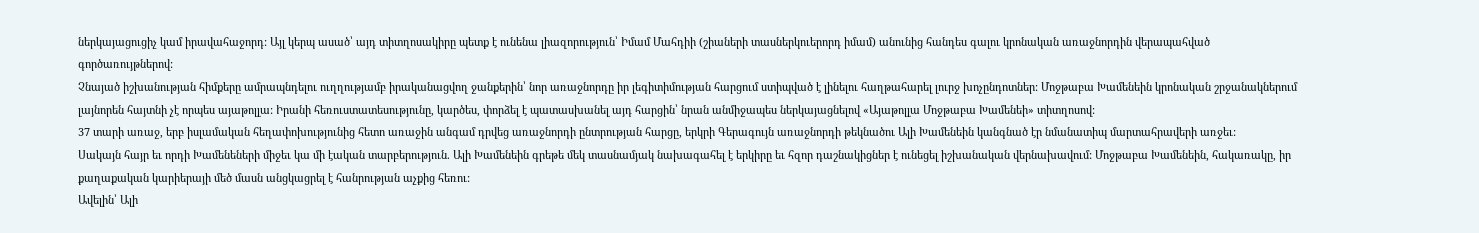ներկայացուցիչ կամ իրավահաջորդ: Այլ կերպ ասած՝ այդ տիտղոսակիրը պետք է ունենա լիազորություն՝ Իմամ Մահդիի (շիաների տասներկուերորդ իմամ) անունից հանդես գալու կրոնական առաջնորդին վերապահված գործառույթներով:
Չնայած իշխանության հիմքերը ամրապնդելու ուղղությամբ իրականացվող ջանքերին՝ նոր առաջնորդը իր լեգիտիմության հարցում ստիպված է լինելու հաղթահարել լուրջ խոչընդոտներ: Մոջթաբա Խամենեին կրոնական շրջանակներում լայնորեն հայտնի չէ որպես այաթոլլա: Իրանի հեռուստատեսությունը, կարծես, փորձել է պատասխանել այդ հարցին՝ նրան անմիջապես ներկայացնելով «Այաթոլլա Մոջթաբա Խամենեի» տիտղոսով:
37 տարի առաջ, երբ իսլամական հեղափոխությունից հետո առաջին անգամ դրվեց առաջնորդի ընտրության հարցը, երկրի Գերագույն առաջնորդի թեկնածու Ալի Խամենեին կանգնած էր նմանատիպ մարտահրավերի առջեւ:
Սակայն հայր եւ որդի Խամենեների միջեւ կա մի էական տարբերություն. Ալի Խամենեին գրեթե մեկ տասնամյակ նախագահել է երկիրը եւ հզոր դաշնակիցներ է ունեցել իշխանական վերնախավում: Մոջթաբա Խամենեին, հակառակը, իր քաղաքական կարիերայի մեծ մասն անցկացրել է հանրության աչքից հեռու:
Ավելին՝ Ալի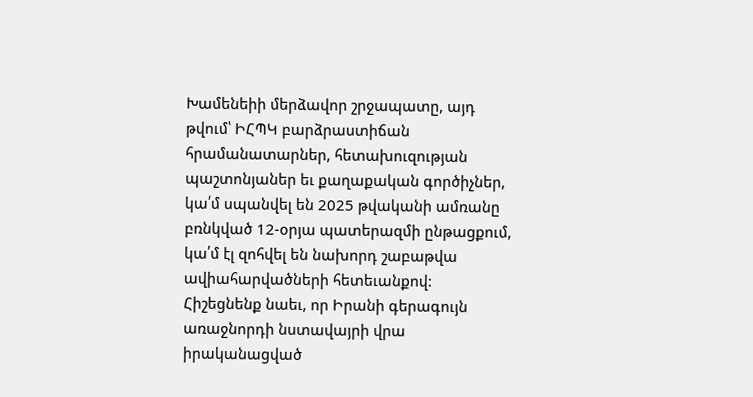Խամենեիի մերձավոր շրջապատը, այդ թվում՝ ԻՀՊԿ բարձրաստիճան հրամանատարներ, հետախուզության պաշտոնյաներ եւ քաղաքական գործիչներ, կա՛մ սպանվել են 2025 թվականի ամռանը բռնկված 12-օրյա պատերազմի ընթացքում, կա՛մ էլ զոհվել են նախորդ շաբաթվա ավիահարվածների հետեւանքով:
Հիշեցնենք նաեւ, որ Իրանի գերագույն առաջնորդի նստավայրի վրա իրականացված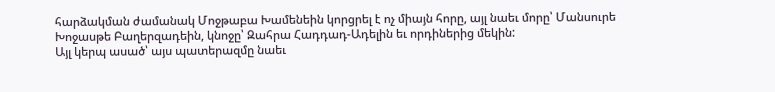հարձակման ժամանակ Մոջթաբա Խամենեին կորցրել է ոչ միայն հորը, այլ նաեւ մորը՝ Մանսուրե Խոջասթե Բաղերզադեին, կնոջը՝ Զահրա Հադդադ-Ադելին եւ որդիներից մեկին:
Այլ կերպ ասած՝ այս պատերազմը նաեւ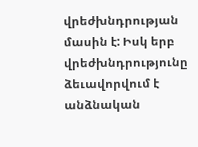վրեժխնդրության մասին է: Իսկ երբ վրեժխնդրությունը ձեւավորվում է անձնական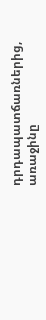դրդապատճառներից, առաջինը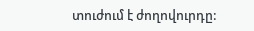տուժում է ժողովուրդը: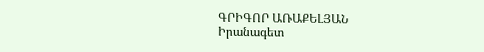ԳՐԻԳՈՐ ԱՌԱՔԵԼՅԱՆ
Իրանագետ